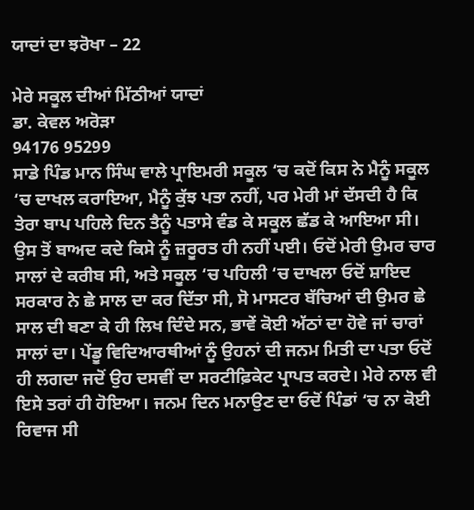ਯਾਦਾਂ ਦਾ ਝਰੋਖਾ – 22

ਮੇਰੇ ਸਕੂਲ ਦੀਆਂ ਮਿੱਠੀਆਂ ਯਾਦਾਂ
ਡਾ. ਕੇਵਲ ਅਰੋੜਾ
94176 95299
ਸਾਡੇ ਪਿੰਡ ਮਾਨ ਸਿੰਘ ਵਾਲੇ ਪ੍ਰਾਇਮਰੀ ਸਕੂਲ ‘ਚ ਕਦੋਂ ਕਿਸ ਨੇ ਮੈਨੂੰ ਸਕੂਲ ‘ਚ ਦਾਖਲ ਕਰਾਇਆ, ਮੈਨੂੰ ਕੁੱਝ ਪਤਾ ਨਹੀਂ, ਪਰ ਮੇਰੀ ਮਾਂ ਦੱਸਦੀ ਹੈ ਕਿ ਤੇਰਾ ਬਾਪ ਪਹਿਲੇ ਦਿਨ ਤੈਨੂੰ ਪਤਾਸੇ ਵੰਡ ਕੇ ਸਕੂਲ ਛੱਡ ਕੇ ਆਇਆ ਸੀ। ਉਸ ਤੋਂ ਬਾਅਦ ਕਦੇ ਕਿਸੇ ਨੂੰ ਜ਼ਰੂਰਤ ਹੀ ਨਹੀਂ ਪਈ। ਓਦੋਂ ਮੇਰੀ ਉਮਰ ਚਾਰ ਸਾਲਾਂ ਦੇ ਕਰੀਬ ਸੀ, ਅਤੇ ਸਕੂਲ ‘ਚ ਪਹਿਲੀ ‘ਚ ਦਾਖਲਾ ਓਦੋਂ ਸ਼ਾਇਦ ਸਰਕਾਰ ਨੇ ਛੇ ਸਾਲ ਦਾ ਕਰ ਦਿੱਤਾ ਸੀ, ਸੋ ਮਾਸਟਰ ਬੱਚਿਆਂ ਦੀ ਉਮਰ ਛੇ ਸਾਲ ਦੀ ਬਣਾ ਕੇ ਹੀ ਲਿਖ ਦਿੰਦੇ ਸਨ, ਭਾਵੇਂ ਕੋਈ ਅੱਠਾਂ ਦਾ ਹੋਵੇ ਜਾਂ ਚਾਰਾਂ ਸਾਲਾਂ ਦਾ। ਪੇਂਡੂ ਵਿਦਿਆਰਥੀਆਂ ਨੂੰ ਉਹਨਾਂ ਦੀ ਜਨਮ ਮਿਤੀ ਦਾ ਪਤਾ ਓਦੋਂ ਹੀ ਲਗਦਾ ਜਦੋਂ ਉਹ ਦਸਵੀਂ ਦਾ ਸਰਟੀਫ਼ਿਕੇਟ ਪ੍ਰਾਪਤ ਕਰਦੇ। ਮੇਰੇ ਨਾਲ ਵੀ ਇਸੇ ਤਰਾਂ ਹੀ ਹੋਇਆ। ਜਨਮ ਦਿਨ ਮਨਾਉਣ ਦਾ ਓਦੋਂ ਪਿੰਡਾਂ ‘ਚ ਨਾ ਕੋਈ ਰਿਵਾਜ ਸੀ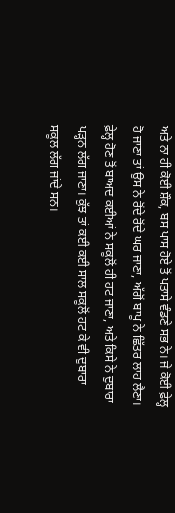ਅਤੇ ਨਾ ਹੀ ਕੋਈ ਸ਼ੌਕ, ਬਸ ਪਾਸ ਹੋਏ ਤੋਂ ਪਤਾਸੇ ਵੰਡਣੇ ਸਭ ਨੇ। ਜੇ ਕੋਈ ਫ਼ੇਲ੍ਹ ਹੋ ਜਾਣਾ ਤਾਂ ਉਸ ਨੇ ਰੋਂਦੇ ਰੋਂਦੇ ਘਰ ਜਾਣਾ, ਅੱਗੋਂ ਬਾਪੂ ਨੇ ਛਿੱਤਰ ਲਾਹ ਲੈਣਾ। ਫ਼ੇਲ੍ਹ ਹੋਣ ਤੋਂ ਬਾਅਦ ਕਈਆਂ ਨੇ ਸਕੂਲੋਂ ਹੀ ਹਟ ਜਾਣਾ, ਅਤੇ ਕਿਸੇ ਨੇ ਦੁਬਾਰਾ ਪੜ੍ਹਨ ਲੱਗ ਜਾਣਾ। ਕੁੱਝ ਤਾਂ ਕਈ ਕਈ ਸਾਲ ਸਕੂਲੋਂ ਹਟ ਕੇ ਵੀ ਦੁਬਾਰਾ ਸਕੂਲ ਲੱਗ ਜਾਂਦੇ ਸਨ।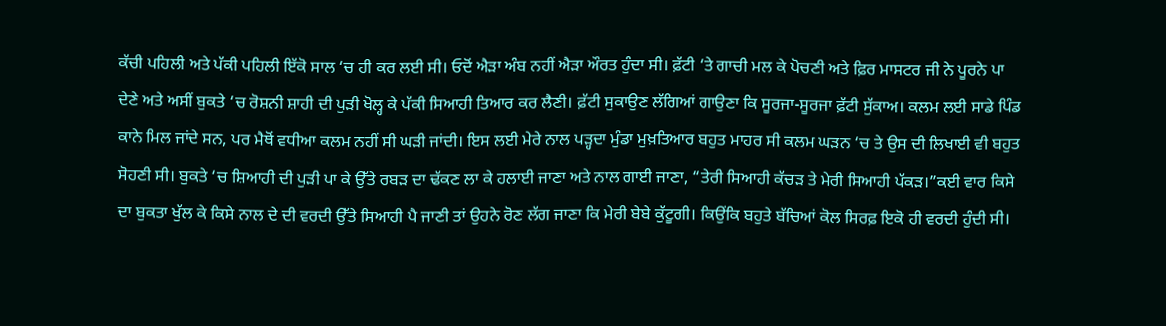ਕੱਚੀ ਪਹਿਲੀ ਅਤੇ ਪੱਕੀ ਪਹਿਲੀ ਇੱਕੋ ਸਾਲ ‘ਚ ਹੀ ਕਰ ਲਈ ਸੀ। ਓਦੋਂ ਐੜਾ ਅੰਬ ਨਹੀਂ ਐੜਾ ਔਰਤ ਹੁੰਦਾ ਸੀ। ਫ਼ੱਟੀ ‘ਤੇ ਗਾਚੀ ਮਲ ਕੇ ਪੋਚਣੀ ਅਤੇ ਫ਼ਿਰ ਮਾਸਟਰ ਜੀ ਨੇ ਪੂਰਨੇ ਪਾ ਦੇਣੇ ਅਤੇ ਅਸੀਂ ਬੁਕਤੇ ‘ਚ ਰੋਸ਼ਨੀ ਸ਼ਾਹੀ ਦੀ ਪੁੜੀ ਖੋਲ੍ਹ ਕੇ ਪੱਕੀ ਸਿਆਹੀ ਤਿਆਰ ਕਰ ਲੈਣੀ। ਫ਼ੱਟੀ ਸੁਕਾਉਣ ਲੱਗਿਆਂ ਗਾਉਣਾ ਕਿ ਸੂਰਜਾ-ਸੂਰਜਾ ਫ਼ੱਟੀ ਸੁੱਕਾਅ। ਕਲਮ ਲਈ ਸਾਡੇ ਪਿੰਡ ਕਾਨੇ ਮਿਲ ਜਾਂਦੇ ਸਨ, ਪਰ ਮੈਥੋਂ ਵਧੀਆ ਕਲਮ ਨਹੀਂ ਸੀ ਘੜੀ ਜਾਂਦੀ। ਇਸ ਲਈ ਮੇਰੇ ਨਾਲ ਪੜ੍ਹਦਾ ਮੁੰਡਾ ਮੁਖ਼ਤਿਆਰ ਬਹੁਤ ਮਾਹਰ ਸੀ ਕਲਮ ਘੜਨ ‘ਚ ਤੇ ਉਸ ਦੀ ਲਿਖਾਈ ਵੀ ਬਹੁਤ ਸੋਹਣੀ ਸੀ। ਬੁਕਤੇ ‘ਚ ਸ਼ਿਆਹੀ ਦੀ ਪੁੜੀ ਪਾ ਕੇ ਉੱਤੇ ਰਬੜ ਦਾ ਢੱਕਣ ਲਾ ਕੇ ਹਲਾਈ ਜਾਣਾ ਅਤੇ ਨਾਲ ਗਾਈ ਜਾਣਾ, “ਤੇਰੀ ਸਿਆਹੀ ਕੱਚੜ ਤੇ ਮੇਰੀ ਸਿਆਹੀ ਪੱਕੜ।”ਕਈ ਵਾਰ ਕਿਸੇ ਦਾ ਬੁਕਤਾ ਖੁੱਲ ਕੇ ਕਿਸੇ ਨਾਲ ਦੇ ਦੀ ਵਰਦੀ ਉੱਤੇ ਸਿਆਹੀ ਪੈ ਜਾਣੀ ਤਾਂ ਉਹਨੇ ਰੋਣ ਲੱਗ ਜਾਣਾ ਕਿ ਮੇਰੀ ਬੇਬੇ ਕੁੱਟੂਗੀ। ਕਿਉਂਕਿ ਬਹੁਤੇ ਬੱਚਿਆਂ ਕੋਲ ਸਿਰਫ਼ ਇਕੋ ਹੀ ਵਰਦੀ ਹੁੰਦੀ ਸੀ।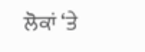ਲੋਕਾਂ ‘ਤੇ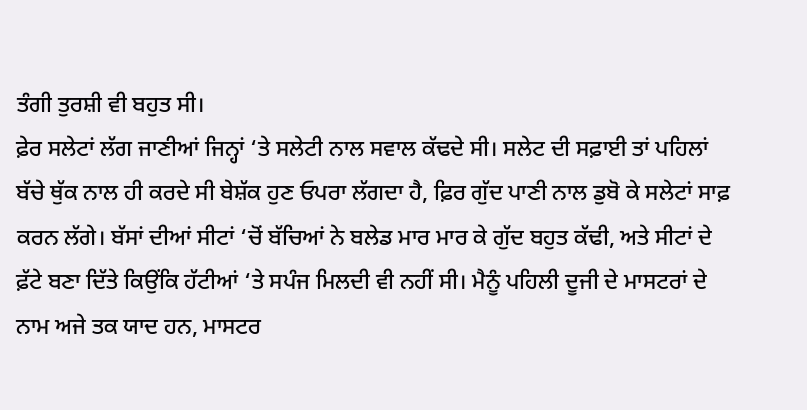ਤੰਗੀ ਤੁਰਸ਼ੀ ਵੀ ਬਹੁਤ ਸੀ।
ਫ਼ੇਰ ਸਲੇਟਾਂ ਲੱਗ ਜਾਣੀਆਂ ਜਿਨ੍ਹਾਂ ‘ਤੇ ਸਲੇਟੀ ਨਾਲ ਸਵਾਲ ਕੱਢਦੇ ਸੀ। ਸਲੇਟ ਦੀ ਸਫ਼ਾਈ ਤਾਂ ਪਹਿਲਾਂ ਬੱਚੇ ਥੁੱਕ ਨਾਲ ਹੀ ਕਰਦੇ ਸੀ ਬੇਸ਼ੱਕ ਹੁਣ ਓਪਰਾ ਲੱਗਦਾ ਹੈ, ਫ਼ਿਰ ਗੁੱਦ ਪਾਣੀ ਨਾਲ ਡੁਬੋ ਕੇ ਸਲੇਟਾਂ ਸਾਫ਼ ਕਰਨ ਲੱਗੇ। ਬੱਸਾਂ ਦੀਆਂ ਸੀਟਾਂ ‘ਚੋਂ ਬੱਚਿਆਂ ਨੇ ਬਲੇਡ ਮਾਰ ਮਾਰ ਕੇ ਗੁੱਦ ਬਹੁਤ ਕੱਢੀ, ਅਤੇ ਸੀਟਾਂ ਦੇ ਫ਼ੱਟੇ ਬਣਾ ਦਿੱਤੇ ਕਿਉਂਕਿ ਹੱਟੀਆਂ ‘ਤੇ ਸਪੰਜ ਮਿਲਦੀ ਵੀ ਨਹੀਂ ਸੀ। ਮੈਨੂੰ ਪਹਿਲੀ ਦੂਜੀ ਦੇ ਮਾਸਟਰਾਂ ਦੇ ਨਾਮ ਅਜੇ ਤਕ ਯਾਦ ਹਨ, ਮਾਸਟਰ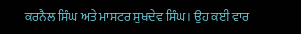ਕਰਨੈਲ ਸਿੰਘ ਅਤੇ ਮਾਸਟਰ ਸੁਖਦੇਵ ਸਿੰਘ। ਉਹ ਕਈ ਵਾਰ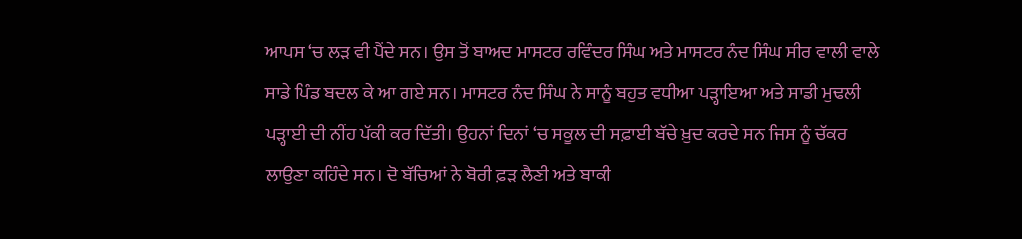ਆਪਸ ‘ਚ ਲੜ ਵੀ ਪੈਂਦੇ ਸਨ। ਉਸ ਤੋਂ ਬਾਅਦ ਮਾਸਟਰ ਰਵਿੰਦਰ ਸਿੰਘ ਅਤੇ ਮਾਸਟਰ ਨੰਦ ਸਿੰਘ ਸੀਰ ਵਾਲੀ ਵਾਲੇ ਸਾਡੇ ਪਿੰਡ ਬਦਲ ਕੇ ਆ ਗਏ ਸਨ। ਮਾਸਟਰ ਨੰਦ ਸਿੰਘ ਨੇ ਸਾਨੂੰ ਬਹੁਤ ਵਧੀਆ ਪੜ੍ਹਾਇਆ ਅਤੇ ਸਾਡੀ ਮੁਢਲੀ ਪੜ੍ਹਾਈ ਦੀ ਨੀਂਹ ਪੱਕੀ ਕਰ ਦਿੱਤੀ। ਉਹਨਾਂ ਦਿਨਾਂ ‘ਚ ਸਕੂਲ ਦੀ ਸਫ਼ਾਈ ਬੱਚੇ ਖ਼ੁਦ ਕਰਦੇ ਸਨ ਜਿਸ ਨੂੰ ਚੱਕਰ ਲਾਉਣਾ ਕਹਿੰਦੇ ਸਨ। ਦੋ ਬੱਚਿਆਂ ਨੇ ਬੋਰੀ ਫ਼ੜ ਲੈਣੀ ਅਤੇ ਬਾਕੀ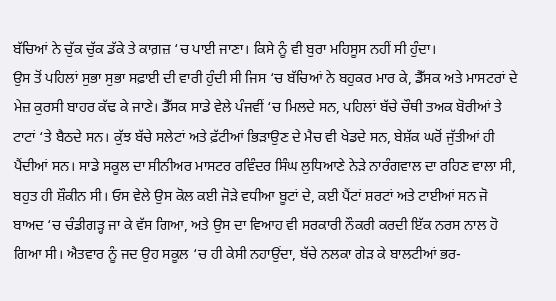ਬੱਚਿਆਂ ਨੇ ਚੁੱਕ ਚੁੱਕ ਡੱਕੇ ਤੇ ਕਾਗ਼ਜ਼ ‘ਚ ਪਾਈ ਜਾਣਾ। ਕਿਸੇ ਨੂੰ ਵੀ ਬੁਰਾ ਮਹਿਸੂਸ ਨਹੀਂ ਸੀ ਹੁੰਦਾ।
ਉਸ ਤੋਂ ਪਹਿਲਾਂ ਸੁਭਾ ਸੁਭਾ ਸਫ਼ਾਈ ਦੀ ਵਾਰੀ ਹੁੰਦੀ ਸੀ ਜਿਸ ‘ਚ ਬੱਚਿਆਂ ਨੇ ਬਹੁਕਰ ਮਾਰ ਕੇ, ਡੈੱਸਕ ਅਤੇ ਮਾਸਟਰਾਂ ਦੇ ਮੇਜ਼ ਕੁਰਸੀ ਬਾਹਰ ਕੱਢ ਕੇ ਜਾਣੇ। ਡੈੱਸਕ ਸਾਡੇ ਵੇਲੇ ਪੰਜਵੀਂ ‘ਚ ਮਿਲਦੇ ਸਨ, ਪਹਿਲਾਂ ਬੱਚੇ ਚੌਥੀ ਤਅਕ ਬੋਰੀਆਂ ਤੇ ਟਾਟਾਂ ‘ਤੇ ਬੈਠਦੇ ਸਨ। ਕੁੱਝ ਬੱਚੇ ਸਲੇਟਾਂ ਅਤੇ ਫ਼ੱਟੀਆਂ ਭਿੜਾਉਣ ਦੇ ਮੈਚ ਵੀ ਖੇਡਦੇ ਸਨ, ਬੇਸ਼ੱਕ ਘਰੋਂ ਜੁੱਤੀਆਂ ਹੀ ਪੈਂਦੀਆਂ ਸਨ। ਸਾਡੇ ਸਕੂਲ ਦਾ ਸੀਨੀਅਰ ਮਾਸਟਰ ਰਵਿੰਦਰ ਸਿੰਘ ਲੁਧਿਆਣੇ ਨੇੜੇ ਨਾਰੰਗਵਾਲ ਦਾ ਰਹਿਣ ਵਾਲਾ ਸੀ, ਬਹੁਤ ਹੀ ਸ਼ੌਕੀਨ ਸੀ। ਓਸ ਵੇਲੇ ਉਸ ਕੋਲ ਕਈ ਜੋੜੇ ਵਧੀਆ ਬੂਟਾਂ ਦੇ, ਕਈ ਪੈਂਟਾਂ ਸ਼ਰਟਾਂ ਅਤੇ ਟਾਈਆਂ ਸਨ ਜੋ ਬਾਅਦ ‘ਚ ਚੰਡੀਗੜ੍ਹ ਜਾ ਕੇ ਵੱਸ ਗਿਆ, ਅਤੇ ਉਸ ਦਾ ਵਿਆਹ ਵੀ ਸਰਕਾਰੀ ਨੌਕਰੀ ਕਰਦੀ ਇੱਕ ਨਰਸ ਨਾਲ ਹੋ ਗਿਆ ਸੀ। ਐਤਵਾਰ ਨੂੰ ਜਦ ਉਹ ਸਕੂਲ ‘ਚ ਹੀ ਕੇਸੀ ਨਹਾਉਂਦਾ, ਬੱਚੇ ਨਲਕਾ ਗੇੜ ਕੇ ਬਾਲਟੀਆਂ ਭਰ-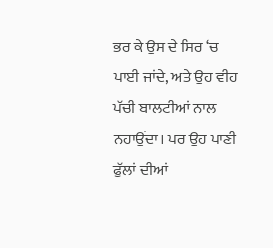ਭਰ ਕੇ ਉਸ ਦੇ ਸਿਰ ‘ਚ ਪਾਈ ਜਾਂਦੇ, ਅਤੇ ਉਹ ਵੀਹ ਪੱਚੀ ਬਾਲਟੀਆਂ ਨਾਲ ਨਹਾਉਂਦਾ। ਪਰ ਉਹ ਪਾਣੀ ਫੁੱਲਾਂ ਦੀਆਂ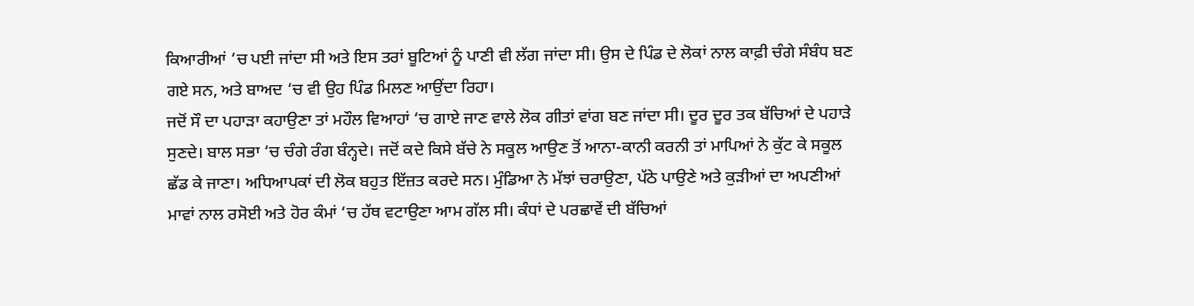ਕਿਆਰੀਆਂ ‘ਚ ਪਈ ਜਾਂਦਾ ਸੀ ਅਤੇ ਇਸ ਤਰਾਂ ਬੂਟਿਆਂ ਨੂੰ ਪਾਣੀ ਵੀ ਲੱਗ ਜਾਂਦਾ ਸੀ। ਉਸ ਦੇ ਪਿੰਡ ਦੇ ਲੋਕਾਂ ਨਾਲ ਕਾਫ਼ੀ ਚੰਗੇ ਸੰਬੰਧ ਬਣ ਗਏ ਸਨ, ਅਤੇ ਬਾਅਦ ‘ਚ ਵੀ ਉਹ ਪਿੰਡ ਮਿਲਣ ਆਉਂਦਾ ਰਿਹਾ।
ਜਦੋਂ ਸੌ ਦਾ ਪਹਾੜਾ ਕਹਾਉਣਾ ਤਾਂ ਮਹੌਲ ਵਿਆਹਾਂ ‘ਚ ਗਾਏ ਜਾਣ ਵਾਲੇ ਲੋਕ ਗੀਤਾਂ ਵਾਂਗ ਬਣ ਜਾਂਦਾ ਸੀ। ਦੂਰ ਦੂਰ ਤਕ ਬੱਚਿਆਂ ਦੇ ਪਹਾੜੇ ਸੁਣਦੇ। ਬਾਲ ਸਭਾ ‘ਚ ਚੰਗੇ ਰੰਗ ਬੰਨ੍ਹਦੇ। ਜਦੋਂ ਕਦੇ ਕਿਸੇ ਬੱਚੇ ਨੇ ਸਕੂਲ ਆਉਣ ਤੋਂ ਆਨਾ-ਕਾਨੀ ਕਰਨੀ ਤਾਂ ਮਾਪਿਆਂ ਨੇ ਕੁੱਟ ਕੇ ਸਕੂਲ ਛੱਡ ਕੇ ਜਾਣਾ। ਅਧਿਆਪਕਾਂ ਦੀ ਲੋਕ ਬਹੁਤ ਇੱਜ਼ਤ ਕਰਦੇ ਸਨ। ਮੁੰਡਿਆ ਨੇ ਮੱਝਾਂ ਚਰਾਉਣਾ, ਪੱਠੇ ਪਾਉਣੇ ਅਤੇ ਕੁੜੀਆਂ ਦਾ ਅਪਣੀਆਂ ਮਾਵਾਂ ਨਾਲ ਰਸੋਈ ਅਤੇ ਹੋਰ ਕੰਮਾਂ ‘ਚ ਹੱਥ ਵਟਾਉਣਾ ਆਮ ਗੱਲ ਸੀ। ਕੰਧਾਂ ਦੇ ਪਰਛਾਵੇਂ ਦੀ ਬੱਚਿਆਂ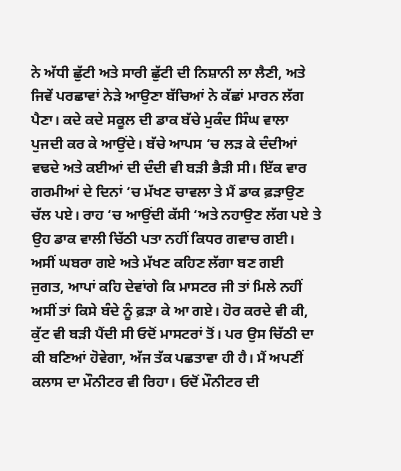ਨੇ ਅੱਧੀ ਛੁੱਟੀ ਅਤੇ ਸਾਰੀ ਛੁੱਟੀ ਦੀ ਨਿਸ਼ਾਨੀ ਲਾ ਲੈਣੀ, ਅਤੇ ਜਿਵੇਂ ਪਰਛਾਵਾਂ ਨੇੜੇ ਆਉਣਾ ਬੱਚਿਆਂ ਨੇ ਕੱਛਾਂ ਮਾਰਨ ਲੱਗ ਪੈਣਾ। ਕਦੇ ਕਦੇ ਸਕੂਲ ਦੀ ਡਾਕ ਬੱਚੇ ਮੁਕੰਦ ਸਿੰਘ ਵਾਲਾ ਪੁਜਦੀ ਕਰ ਕੇ ਆਉਂਦੇ। ਬੱਚੇ ਆਪਸ ‘ਚ ਲੜ ਕੇ ਦੰਦੀਆਂ ਵਢਦੇ ਅਤੇ ਕਈਆਂ ਦੀ ਦੰਦੀ ਵੀ ਬੜੀ ਭੈੜੀ ਸੀ। ਇੱਕ ਵਾਰ ਗਰਮੀਆਂ ਦੇ ਦਿਨਾਂ ‘ਚ ਮੱਖਣ ਚਾਵਲਾ ਤੇ ਮੈਂ ਡਾਕ ਫ਼ੜਾਉਣ ਚੱਲ ਪਏ। ਰਾਹ ‘ਚ ਆਉਂਦੀ ਕੱਸੀ ‘ਅਤੇ ਨਹਾਉਣ ਲੱਗ ਪਏ ਤੇ ਉਹ ਡਾਕ ਵਾਲੀ ਚਿੱਠੀ ਪਤਾ ਨਹੀਂ ਕਿਧਰ ਗਵਾਚ ਗਈ। ਅਸੀਂ ਘਬਰਾ ਗਏ ਅਤੇ ਮੱਖਣ ਕਹਿਣ ਲੱਗਾ ਬਣ ਗਈ ਜੁਗਤ, ਆਪਾਂ ਕਹਿ ਦੇਵਾਂਗੇ ਕਿ ਮਾਸਟਰ ਜੀ ਤਾਂ ਮਿਲੇ ਨਹੀਂ ਅਸੀਂ ਤਾਂ ਕਿਸੇ ਬੰਦੇ ਨੂੰ ਫ਼ੜਾ ਕੇ ਆ ਗਏ। ਹੋਰ ਕਰਦੇ ਵੀ ਕੀ, ਕੁੱਟ ਵੀ ਬੜੀ ਪੈਂਦੀ ਸੀ ਓਦੋਂ ਮਾਸਟਰਾਂ ਤੋਂ। ਪਰ ਉਸ ਚਿੱਠੀ ਦਾ ਕੀ ਬਣਿਆਂ ਹੋਵੇਗਾ, ਅੱਜ ਤੱਕ ਪਛਤਾਵਾ ਹੀ ਹੈ। ਮੈਂ ਅਪਣੀਂ ਕਲਾਸ ਦਾ ਮੌਨੀਟਰ ਵੀ ਰਿਹਾ। ਓਦੋਂ ਮੌਨੀਟਰ ਦੀ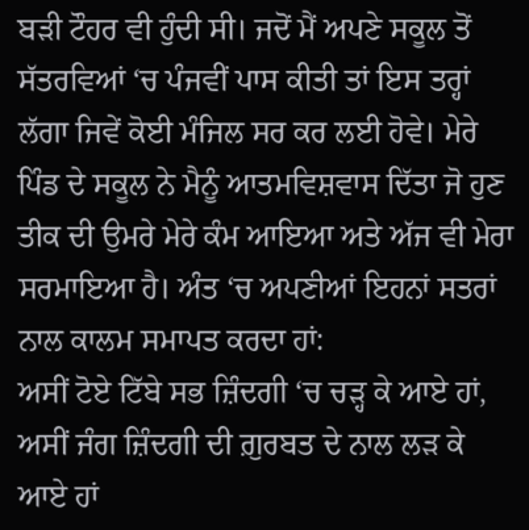ਬੜੀ ਟੌਹਰ ਵੀ ਹੁੰਦੀ ਸੀ। ਜਦੋਂ ਮੈਂ ਅਪਣੇ ਸਕੂਲ ਤੋਂ ਸੱਤਰਵਿਆਂ ‘ਚ ਪੰਜਵੀਂ ਪਾਸ ਕੀਤੀ ਤਾਂ ਇਸ ਤਰ੍ਹਾਂ ਲੱਗਾ ਜਿਵੇਂ ਕੋਈ ਮੰਜਿਲ ਸਰ ਕਰ ਲਈ ਹੋਵੇ। ਮੇਰੇ ਪਿੰਡ ਦੇ ਸਕੂਲ ਨੇ ਮੈਨੂੰ ਆਤਮਵਿਸ਼ਵਾਸ ਦਿੱਤਾ ਜੋ ਹੁਣ ਤੀਕ ਦੀ ਉਮਰੇ ਮੇਰੇ ਕੰਮ ਆਇਆ ਅਤੇ ਅੱਜ ਵੀ ਮੇਰਾ ਸਰਮਾਇਆ ਹੈ। ਅੰਤ ‘ਚ ਅਪਣੀਆਂ ਇਹਨਾਂ ਸਤਰਾਂ ਨਾਲ ਕਾਲਮ ਸਮਾਪਤ ਕਰਦਾ ਹਾਂ:
ਅਸੀਂ ਟੋਏ ਟਿੱਬੇ ਸਭ ਜ਼ਿੰਦਗੀ ‘ਚ ਚੜ੍ਹ ਕੇ ਆਏ ਹਾਂ,
ਅਸੀਂ ਜੰਗ ਜ਼ਿੰਦਗੀ ਦੀ ਗ਼ੁਰਬਤ ਦੇ ਨਾਲ ਲੜ ਕੇ ਆਏ ਹਾਂ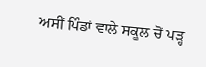ਅਸੀਂ ਪਿੰਡਾਂ ਵਾਲੇ ਸਕੂਲ ਚੋਂ ਪੜ੍ਹ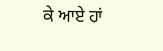ਕੇ ਆਏ ਹਾਂ